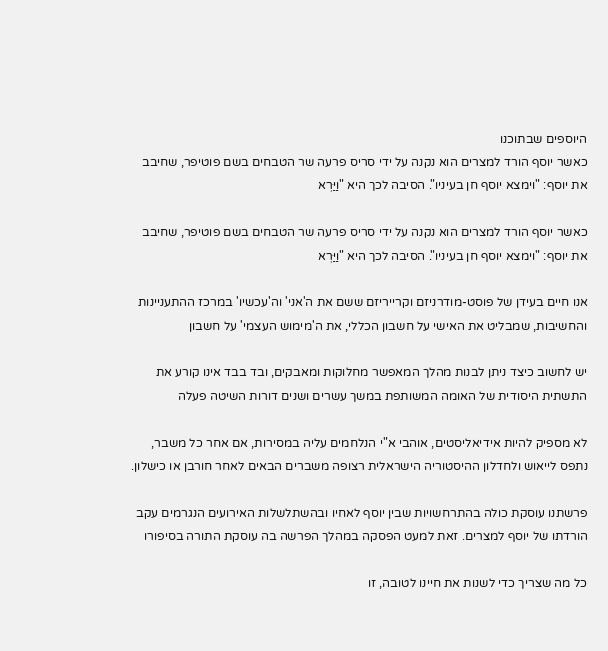היוספים שבתוכנו
כאשר יוסף הורד למצרים הוא נקנה על ידי סריס פרעה שר הטבחים בשם פוטיפר, שחיבב את יוסף: "וימצא יוסף חן בעיניו". הסיבה לכך היא "וַיַּרְא

כאשר יוסף הורד למצרים הוא נקנה על ידי סריס פרעה שר הטבחים בשם פוטיפר, שחיבב את יוסף: "וימצא יוסף חן בעיניו". הסיבה לכך היא "וַיַּרְא

אנו חיים בעידן של פוסט-מודרניזם וקרייריזם ששם את ה'אני' וה'עכשיו' במרכז ההתעניינות והחשיבות, שמבליט את האישי על חשבון הכללי, את ה'מימוש העצמי' על חשבון

יש לחשוב כיצד ניתן לבנות מהלך המאפשר מחלוקות ומאבקים, ובד בבד אינו קורע את התשתית היסודית של האומה המשותפת במשך עשרים ושנים דורות השיטה פעלה

לא מספיק להיות אידיאליסטים, אוהבי א"י הנלחמים עליה במסירות, אם אחר כל משבר, נתפס לייאוש ולחדלון ההיסטוריה הישראלית רצופה משברים הבאים לאחר חורבן או כישלון.

פרשתנו עוסקת כולה בהתרחשויות שבין יוסף לאחיו ובהשתלשלות האירועים הנגרמים עקב הורדתו של יוסף למצרים. זאת למעט הפסקה במהלך הפרשה בה עוסקת התורה בסיפורו

כל מה שצריך כדי לשנות את חיינו לטובה, זו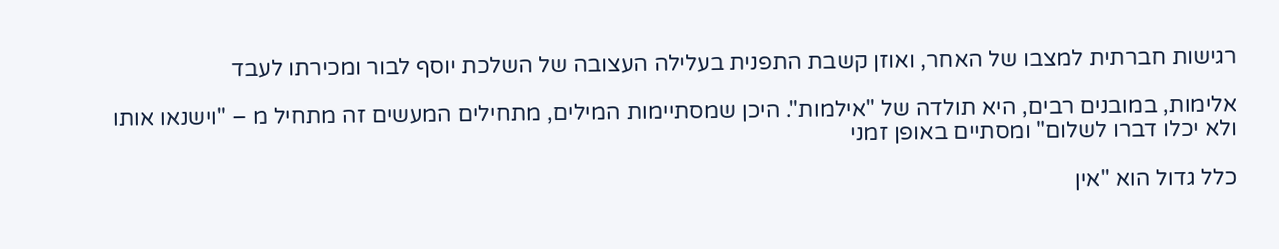רגישות חברתית למצבו של האחר, ואוזן קשבת התפנית בעלילה העצובה של השלכת יוסף לבור ומכירתו לעבד

אלימות, במובנים רבים, היא תולדה של "אילמות". היכן שמסתיימות המילים, מתחילים המעשים זה מתחיל מ – "וישנאו אותו ולא יכלו דברו לשלום" ומסתיים באופן זמני

כלל גדול הוא "אין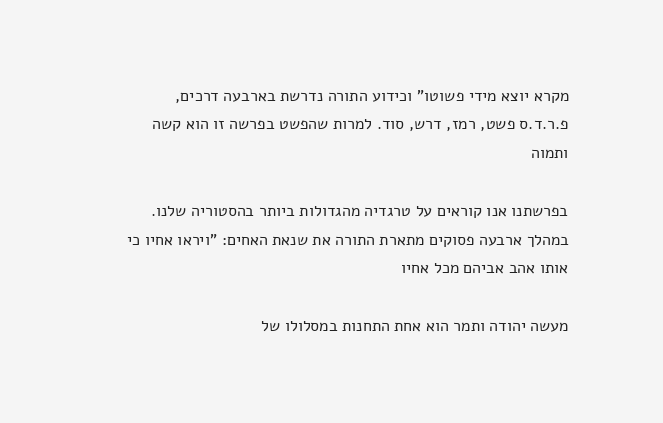מקרא יוצא מידי פשוטו" וכידוע התורה נדרשת בארבעה דרכים, פ.ר.ד.ס פשט, רמז, דרש, סוד. למרות שהפשט בפרשה זו הוא קשה ותמוה

בפרשתנו אנו קוראים על טרגדיה מהגדולות ביותר בהסטוריה שלנו. במהלך ארבעה פסוקים מתארת התורה את שנאת האחים: "ויראו אחיו כי אותו אהב אביהם מכל אחיו

מעשה יהודה ותמר הוא אחת התחנות במסלולו של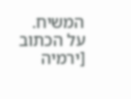המשיח. על הכתוב [ירמיה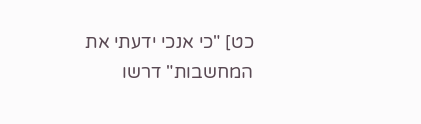כט] "כי אנכי ידעתי את המחשבות" דרשו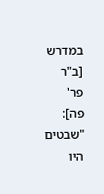במדרש [ב"ר פר' פה]: "שבטים היו